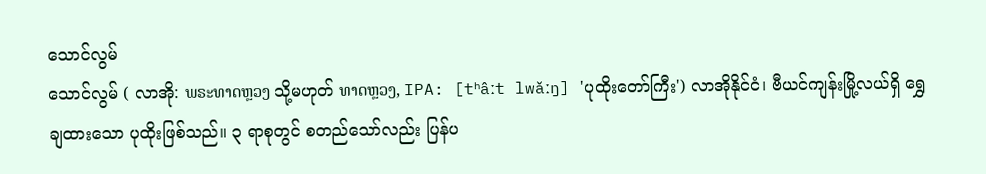သောင်လွမ်
သောင်လွမ် ( လာအို: ພຣະທາດຫຼວງ သို့မဟုတ် ທາດຫຼວງ, IPA: [tʰâːt lwǎːŋ] 'ပုထိုးတော်ကြီး') လာအိုနိုင်ငံ၊ ဗီယင်ကျန်းမြို့လယ်ရှိ ရွှေချထားသော ပုထိုးဖြစ်သည်။ ၃ ရာစုတွင် စတည်သော်လည်း ပြန်ပ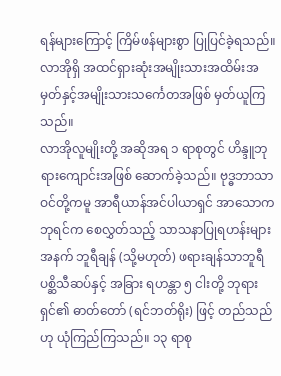ရန်များကြောင့် ကြိမ်ဖန်များစွာ ပြုပြင်ခဲ့ရသည်။ လာအိုရှိ အထင်ရှားဆုံးအမျိုးသားအထိမ်းအမှတ်နှင့်အမျိုးသားသင်္ကေတအဖြစ် မှတ်ယူကြသည်။
လာအိုလူမျိုးတို့ အဆိုအရ ၁ ရာစုတွင် ဟိန္ဒူဘုရားကျောင်းအဖြစ် ဆောက်ခဲ့သည်။ ဗုဒ္ဓဘာသာဝင်တို့ကမူ အာရီယာန်အင်ပါယာရှင် အာသောကဘုရင်က စေလွှတ်သည့် သာသနာပြုရဟန်းများအနက် ဘူရီချန် (သို့မဟုတ်) ဖရားချန်သာဘူရီ ပစ္ဆိသီဆပ်နှင့် အခြား ရဟန္တာ ၅ ငါးတို့ ဘုရားရှင်၏ ဓာတ်တော် (ရင်ဘတ်ရိုး) ဖြင့် တည်သည်ဟု ယုံကြည်ကြသည်။ ၁၃ ရာစု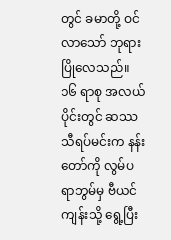တွင် ခမာတို့ ဝင်လာသော် ဘုရား ပြိုလေသည်။
၁၆ ရာစု အလယ်ပိုင်းတွင် ဆဿသီရပ်မင်းက နန်းတော်ကို လွမ်ပရာဘွမ်မှ ဗီယင်ကျန်းသို့ ရွေ့ပြီး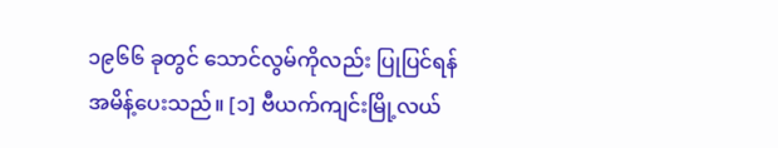၁၉၆၆ ခုတွင် သောင်လွမ်ကိုလည်း ပြုပြင်ရန် အမိန့်ပေးသည်။ [၁] ဗီယက်ကျင်းမြို့လယ်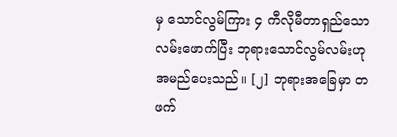မှ သောင်လွမ်ကြား ၄ ကီလိုမီတာရှည်သော လမ်းဖောက်ပြီး ဘုရားသောင်လွမ်လမ်းဟု အမည်ပေးသည်။ [၂] ဘုရားအခြေမှာ တဖက်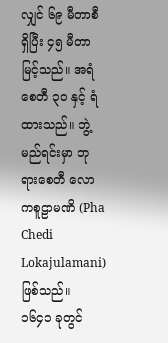လျှင် ၆၉ မီတာစီ ရှိပြီး ၄၅ မီတာ မြင့်သည်။ အရံစေတီ ၃၀ နှင့် ရံထားသည်။ ဘွဲ့မည်ရင်းမှာ ဘုရားစေတီ လောကစူဠာမဏိ (Pha Chedi Lokajulamani) ဖြစ်သည်။
၁၆၄၁ ခုတွင်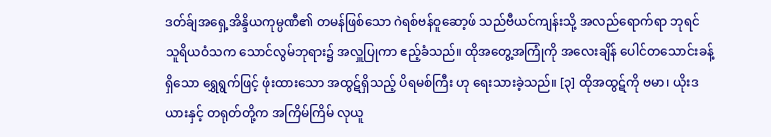ဒတ်ခ်ျအရှေ့အိန္ဒိယကုမ္ပဏီ၏ တမန်ဖြစ်သော ဂဲရစ်ဗန်ဝူဆော့ဖ် သည်ဗီယင်ကျန်းသို့ အလည်ရောက်ရာ ဘုရင် သူရိယဝံသက သောင်လွမ်ဘုရား၌ အလှူပြုကာ ဧည့်ခံသည်။ ထိုအတွေ့အကြုံကို အလေးချိန် ပေါင်တသောင်းခန့်ရှိသော ရွှေရွက်ဖြင့် ဖုံးထားသော အထွဋ်ရှိသည့် ပိရမစ်ကြီး ဟု ရေးသားခဲ့သည်။ [၃] ထိုအထွဋ်ကို ဗမာ၊ ယိုးဒယားနှင့် တရုတ်တို့က အကြိမ်ကြိမ် လုယူ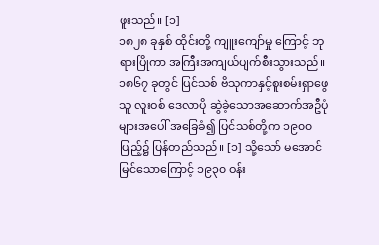ဖူးသည်။ [၁]
၁၈၂၈ ခုနှစ် ထိုင်းတို့ ကျူးကျော်မှု ကြောင့် ဘုရားပြိုကာ အကြီးအကျယ်ပျက်စီးသွားသည်။ ၁၈၆၇ ခုတွင် ပြင်သစ် ဗိသုကာနှင့်စူးစမ်းရှာဖွေသူ လူးဝစ် ဒေလာပို ဆွဲခဲ့သောအဆောက်အဦပုံများအပေါ် အခြေခံ၍ ပြင်သစ်တို့က ၁၉၀၀ ပြည့်၌ ပြန်တည်သည်။ [၁] သို့သော် မအောင်မြင်သောကြောင့် ၁၉၃၀ ဝန်း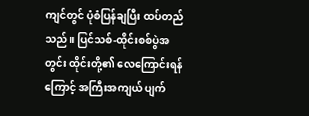ကျင်တွင် ပုံစံပြန်ချပြီး ထပ်တည်သည်။ ပြင်သစ်-ထိုင်းစစ်ပွဲအတွင်း ထိုင်းတို့၏ လေကြောင်းရန်ကြောင့် အကြီးအကျယ် ပျက်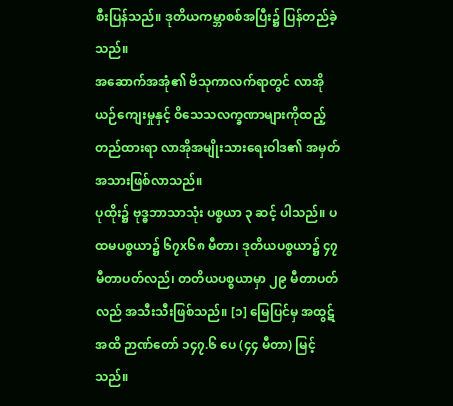စီးပြန်သည်။ ဒုတိယကမ္ဘာစစ်အပြီး၌ ပြန်တည်ခဲ့သည်။
အဆောက်အအုံ၏ ဗိသုကာလက်ရာတွင် လာအိုယဉ်ကျေးမှုနှင့် ဝိသေသလက္ခဏာများကိုထည့်တည်ထားရာ လာအိုအမျိုးသားရေးဝါဒ၏ အမှတ်အသားဖြစ်လာသည်။
ပုထိုး၌ ဗုဒ္ဓဘာသာသုံး ပစ္စယာ ၃ ဆင့် ပါသည်။ ပထမပစ္စယာ၌ ၆၇x၆၈ မီတာ၊ ဒုတိယပစ္စယာ၌ ၄၇ မီတာပတ်လည်၊ တတိယပစ္စယာမှာ ၂၉ မီတာပတ်လည် အသီးသီးဖြစ်သည်။ [၁] မြေပြင်မှ အထွဋ်အထိ ဉာဏ်တော် ၁၄၇.၆ ပေ (၄၄ မီတာ) မြင့်သည်။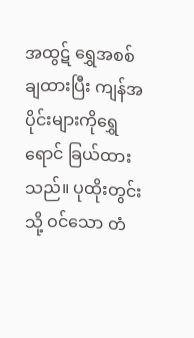အထွဋ် ရွှေအစစ် ချထားပြီး ကျန်အပိုင်းများကိုရွှေရောင် ခြယ်ထားသည်။ ပုထိုးတွင်းသို့ ဝင်သော တံ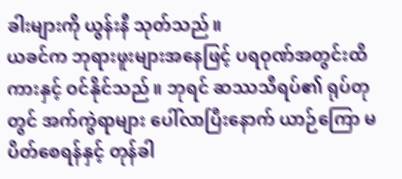ခါးများကို ယွန်းနီ သုတ်သည်။
ယခင်က ဘုရားဖူးများအနေဖြင့် ပရဝုဏ်အတွင်းထိ ကားနှင့် ဝင်နိုင်သည်။ ဘုရင် ဆဿသီရပ်၏ ရုပ်တုတွင် အက်ကွဲရာများ ပေါ်လာပြီးနောက် ယာဉ်ကြော မပိတ်စေရန်နှင့် တုန်ခါ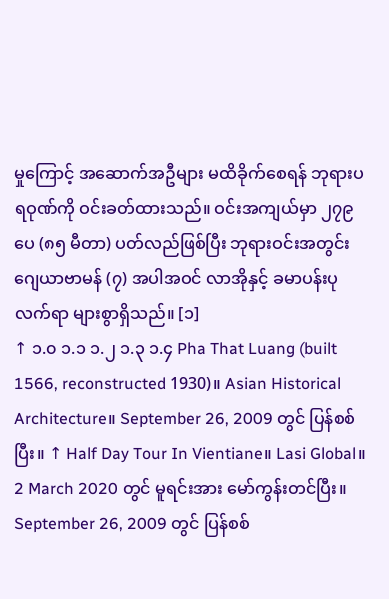မှုကြောင့် အဆောက်အဦများ မထိခိုက်စေရန် ဘုရားပရဝုဏ်ကို ဝင်းခတ်ထားသည်။ ဝင်းအကျယ်မှာ ၂၇၉ ပေ (၈၅ မီတာ) ပတ်လည်ဖြစ်ပြီး ဘုရားဝင်းအတွင်း ဂျေယာဗာမန် (၇) အပါအဝင် လာအိုနှင့် ခမာပန်းပုလက်ရာ များစွာရှိသည်။ [၁]
↑ ၁.၀ ၁.၁ ၁.၂ ၁.၃ ၁.၄ Pha That Luang (built 1566, reconstructed 1930)။ Asian Historical Architecture။ September 26, 2009 တွင် ပြန်စစ်ပြီး။ ↑ Half Day Tour In Vientiane။ Lasi Global။ 2 March 2020 တွင် မူရင်းအား မော်ကွန်းတင်ပြီး။ September 26, 2009 တွင် ပြန်စစ်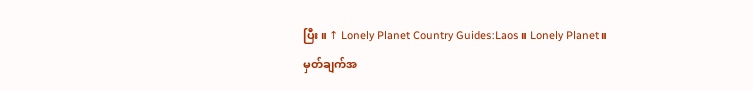ပြီး။ ↑ Lonely Planet Country Guides:Laos။ Lonely Planet။
မှတ်ချက်အ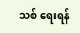သစ် ရေးရန်